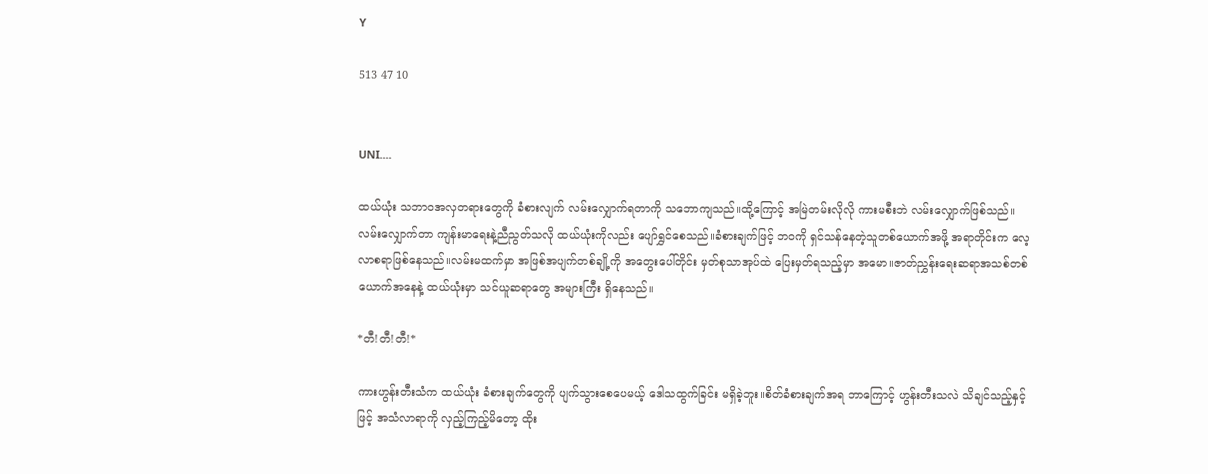Y

513 47 10


UNI....

ထယ်ယုံး သဘာဝအလှတရားတွေကို ခံစားလျက် လမ်းလျှောက်ရတာကို သဘောကျသည်။ထို့ကြောင့် အမြဲတမ်းလိုလို ကားမစီးဘဲ လမ်းလျှောက်ဖြစ်သည်။လမ်းလျှောက်တာ ကျန်းမာရေးနဲ့ညီညွတ်သလို ထယ်ယုံးကိုလည်း ပျော်ရွှင်စေသည်။ခံစားချက်ဖြင့် ဘဝကို ရှင်သန်နေတဲ့သူတစ်ယောက်အဖို့ အရာတိုင်းက လေ့လာစရာဖြစ်နေသည်။လမ်းမထက်မှာ အဖြစ်အပျက်တစ်ချို့ကို အတွေးပေါ်တိုင်း မှတ်စုသာအုပ်ထဲ ပြေးမှတ်ရသည့်မှာ အမော။ဇာတ်ညွှန်းရေးဆရာအသစ်တစ်ယောက်အနေနဲ့ ထယ်ယုံးမှာ သင်ယူဆရာတွေ အများကြီး ရှိနေသည်။

*တီ!တီ!တီ!*

ကားဟွန်းတီးသံက ထယ်ယုံး ခံစားချက်တွေကို ပျက်သွားစေပေမယ့် ဒေါသထွက်ခြင်း မရှိခဲ့ဘူး။စိတ်ခံစားချက်အရ ဘာကြောင့် ဟွန်းတီးသလဲ သိချင်သည့်နှင့်ဖြင့် အသံလာရာကို လှည့်ကြည့်မိတော့ ထိုး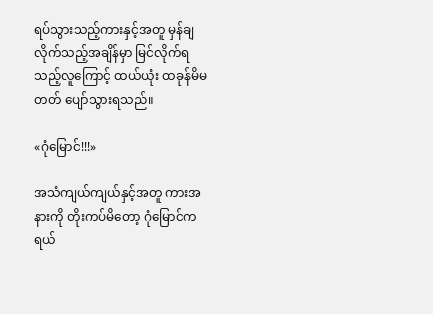ရပ်သွားသည့်ကားနှင့်အတူ မှန်ချလိုက်သည့်အချိန်မှာ မြင်လိုက်ရသည့်လူကြောင့် ထယ်ယုံး ထခုန်မိမတတ် ပျော်သွားရသည်။

«ဂုံမြောင်!!!»

အသံကျယ်ကျယ်နှင့်အတူ ကားအနားကို တိုးကပ်မိတော့ ဂုံမြောင်က ရယ်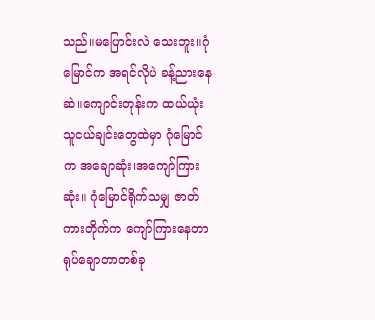သည်။မပြောင်းလဲ သေးဘူး။ဂုံမြောင်က အရင်လိုပဲ ခန့်ညားနေဆဲ။ကျောင်းတုန်းက ထယ်ယုံး သူငယ်ချင်းတွေထဲမှာ ဂုံမြောင်က အချောဆုံး၊အကျော်ကြားဆုံး။ ဂုံမြောင်ရိုက်သမျှ ဇာတ်ကားတိုက်က ကျော်ကြားနေတာ ရုပ်ချောတာတစ်ခု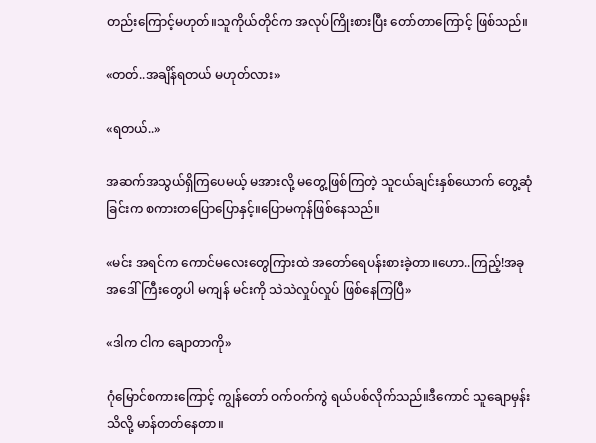တည်းကြောင့်မဟုတ်။သူကိုယ်တိုင်က အလုပ်ကြိုးစားပြီး တော်တာကြောင့် ဖြစ်သည်။

«တတ်..အချိန်ရတယ် မဟုတ်လား»

«ရတယ်..»

အဆက်အသွယ်ရှိကြပေမယ့် မအားလို့ မတွေ့ဖြစ်ကြတဲ့ သူငယ်ချင်းနှစ်ယောက် တွေ့ဆုံခြင်းက စကားတပြောပြောနှင့်။ပြောမကုန်ဖြစ်နေသည်။

«မင်း အရင်က ကောင်မလေးတွေကြားထဲ အတော်ရေပန်းစားခဲ့တာ။ဟော..ကြည့်!အခု အဒေါ်ကြီးတွေပါ မကျန် မင်းကို သဲသဲလှုပ်လှုပ် ဖြစ်နေကြပြီ»

«ဒါက ငါက ချောတာကို»

ဂုံမြောင်စကားကြောင့် ကျွန်တော် ဝက်ဝက်ကွဲ ရယ်ပစ်လိုက်သည်။ဒီကောင် သူချောမှန်းသိလို့ မာန်တတ်နေတာ။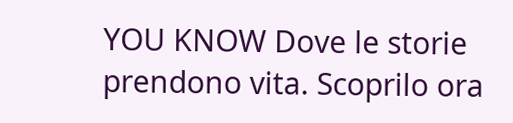YOU KNOW Dove le storie prendono vita. Scoprilo ora